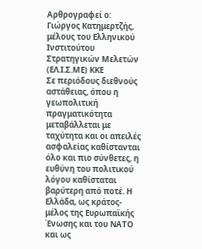Αρθρογραφεί ο: Γιώργος Κατημερτζής, μέλους του Ελληνικού Ινστιτούτου Στρατηγικών Μελετών (ΕΛ.Ι.Σ.ΜΕ) ΚΚΕ
Σε περιόδους διεθνούς αστάθειας, όπου η γεωπολιτική πραγματικότητα μεταβάλλεται με ταχύτητα και οι απειλές ασφαλείας καθίστανται όλο και πιο σύνθετες, η ευθύνη του πολιτικού λόγου καθίσταται βαρύτερη από ποτέ. Η Ελλάδα, ως κράτος-μέλος της Ευρωπαϊκής Ένωσης και του ΝΑΤΟ και ως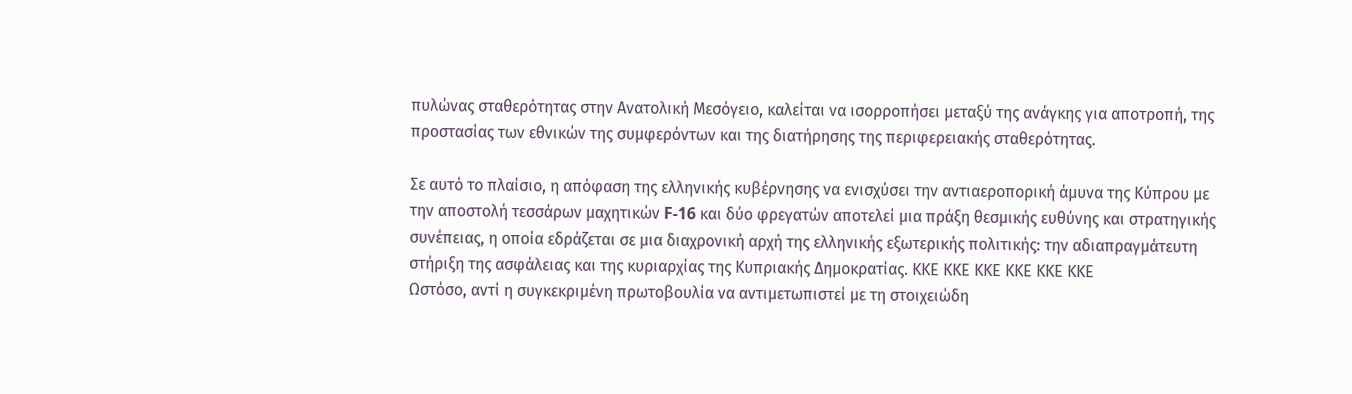πυλώνας σταθερότητας στην Ανατολική Μεσόγειο, καλείται να ισορροπήσει μεταξύ της ανάγκης για αποτροπή, της προστασίας των εθνικών της συμφερόντων και της διατήρησης της περιφερειακής σταθερότητας.

Σε αυτό το πλαίσιο, η απόφαση της ελληνικής κυβέρνησης να ενισχύσει την αντιαεροπορική άμυνα της Κύπρου με την αποστολή τεσσάρων μαχητικών F-16 και δύο φρεγατών αποτελεί μια πράξη θεσμικής ευθύνης και στρατηγικής συνέπειας, η οποία εδράζεται σε μια διαχρονική αρχή της ελληνικής εξωτερικής πολιτικής: την αδιαπραγμάτευτη στήριξη της ασφάλειας και της κυριαρχίας της Κυπριακής Δημοκρατίας. ΚΚΕ ΚΚΕ ΚΚΕ ΚΚΕ ΚΚΕ ΚΚΕ
Ωστόσο, αντί η συγκεκριμένη πρωτοβουλία να αντιμετωπιστεί με τη στοιχειώδη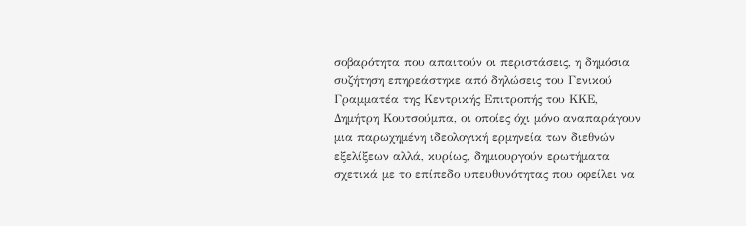σοβαρότητα που απαιτούν οι περιστάσεις, η δημόσια συζήτηση επηρεάστηκε από δηλώσεις του Γενικού Γραμματέα της Κεντρικής Επιτροπής του ΚΚΕ, Δημήτρη Κουτσούμπα, οι οποίες όχι μόνο αναπαράγουν μια παρωχημένη ιδεολογική ερμηνεία των διεθνών εξελίξεων αλλά, κυρίως, δημιουργούν ερωτήματα σχετικά με το επίπεδο υπευθυνότητας που οφείλει να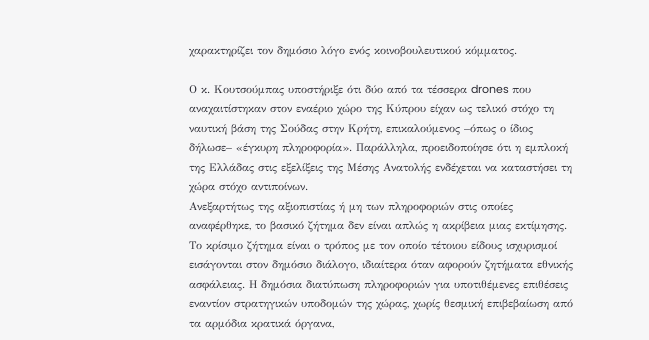χαρακτηρίζει τον δημόσιο λόγο ενός κοινοβουλευτικού κόμματος.

Ο κ. Κουτσούμπας υποστήριξε ότι δύο από τα τέσσερα drones που αναχαιτίστηκαν στον εναέριο χώρο της Κύπρου είχαν ως τελικό στόχο τη ναυτική βάση της Σούδας στην Κρήτη, επικαλούμενος –όπως ο ίδιος δήλωσε– «έγκυρη πληροφορία». Παράλληλα, προειδοποίησε ότι η εμπλοκή της Ελλάδας στις εξελίξεις της Μέσης Ανατολής ενδέχεται να καταστήσει τη χώρα στόχο αντιποίνων.
Ανεξαρτήτως της αξιοπιστίας ή μη των πληροφοριών στις οποίες αναφέρθηκε, το βασικό ζήτημα δεν είναι απλώς η ακρίβεια μιας εκτίμησης. Το κρίσιμο ζήτημα είναι ο τρόπος με τον οποίο τέτοιου είδους ισχυρισμοί εισάγονται στον δημόσιο διάλογο, ιδιαίτερα όταν αφορούν ζητήματα εθνικής ασφάλειας. Η δημόσια διατύπωση πληροφοριών για υποτιθέμενες επιθέσεις εναντίον στρατηγικών υποδομών της χώρας, χωρίς θεσμική επιβεβαίωση από τα αρμόδια κρατικά όργανα,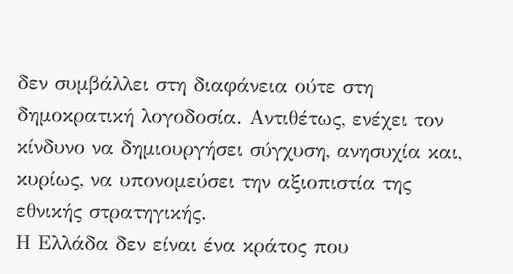δεν συμβάλλει στη διαφάνεια ούτε στη δημοκρατική λογοδοσία. Αντιθέτως, ενέχει τον κίνδυνο να δημιουργήσει σύγχυση, ανησυχία και, κυρίως, να υπονομεύσει την αξιοπιστία της εθνικής στρατηγικής.
Η Ελλάδα δεν είναι ένα κράτος που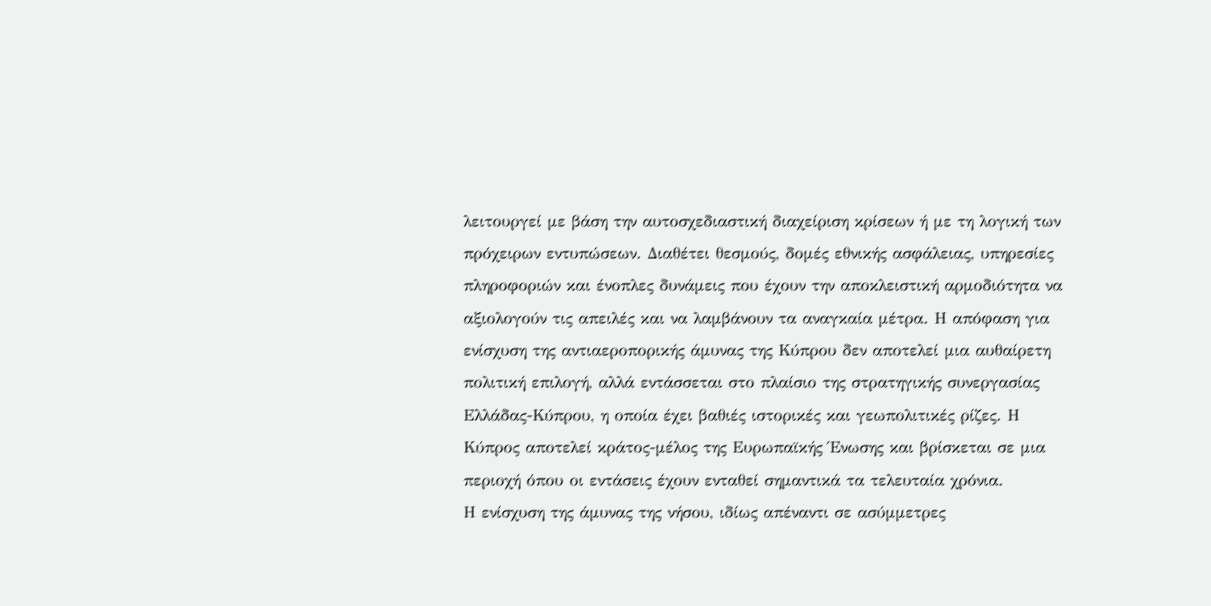λειτουργεί με βάση την αυτοσχεδιαστική διαχείριση κρίσεων ή με τη λογική των πρόχειρων εντυπώσεων. Διαθέτει θεσμούς, δομές εθνικής ασφάλειας, υπηρεσίες πληροφοριών και ένοπλες δυνάμεις που έχουν την αποκλειστική αρμοδιότητα να αξιολογούν τις απειλές και να λαμβάνουν τα αναγκαία μέτρα. Η απόφαση για ενίσχυση της αντιαεροπορικής άμυνας της Κύπρου δεν αποτελεί μια αυθαίρετη πολιτική επιλογή, αλλά εντάσσεται στο πλαίσιο της στρατηγικής συνεργασίας Ελλάδας-Κύπρου, η οποία έχει βαθιές ιστορικές και γεωπολιτικές ρίζες. Η Κύπρος αποτελεί κράτος-μέλος της Ευρωπαϊκής Ένωσης και βρίσκεται σε μια περιοχή όπου οι εντάσεις έχουν ενταθεί σημαντικά τα τελευταία χρόνια.
Η ενίσχυση της άμυνας της νήσου, ιδίως απέναντι σε ασύμμετρες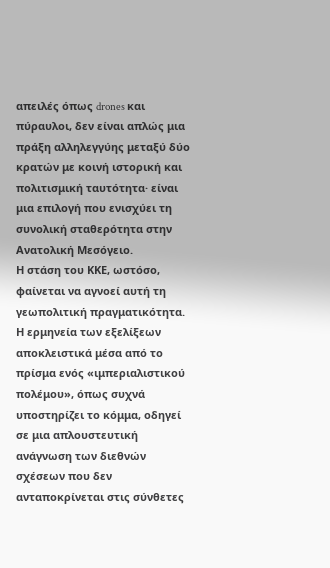απειλές όπως drones και πύραυλοι, δεν είναι απλώς μια πράξη αλληλεγγύης μεταξύ δύο κρατών με κοινή ιστορική και πολιτισμική ταυτότητα· είναι μια επιλογή που ενισχύει τη συνολική σταθερότητα στην Ανατολική Μεσόγειο.
Η στάση του ΚΚΕ, ωστόσο, φαίνεται να αγνοεί αυτή τη γεωπολιτική πραγματικότητα. Η ερμηνεία των εξελίξεων αποκλειστικά μέσα από το πρίσμα ενός «ιμπεριαλιστικού πολέμου», όπως συχνά υποστηρίζει το κόμμα, οδηγεί σε μια απλουστευτική ανάγνωση των διεθνών σχέσεων που δεν ανταποκρίνεται στις σύνθετες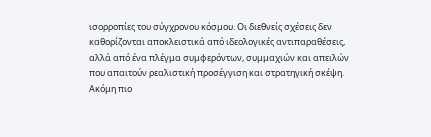ισορροπίες του σύγχρονου κόσμου. Οι διεθνείς σχέσεις δεν καθορίζονται αποκλειστικά από ιδεολογικές αντιπαραθέσεις, αλλά από ένα πλέγμα συμφερόντων, συμμαχιών και απειλών που απαιτούν ρεαλιστική προσέγγιση και στρατηγική σκέψη.
Ακόμη πιο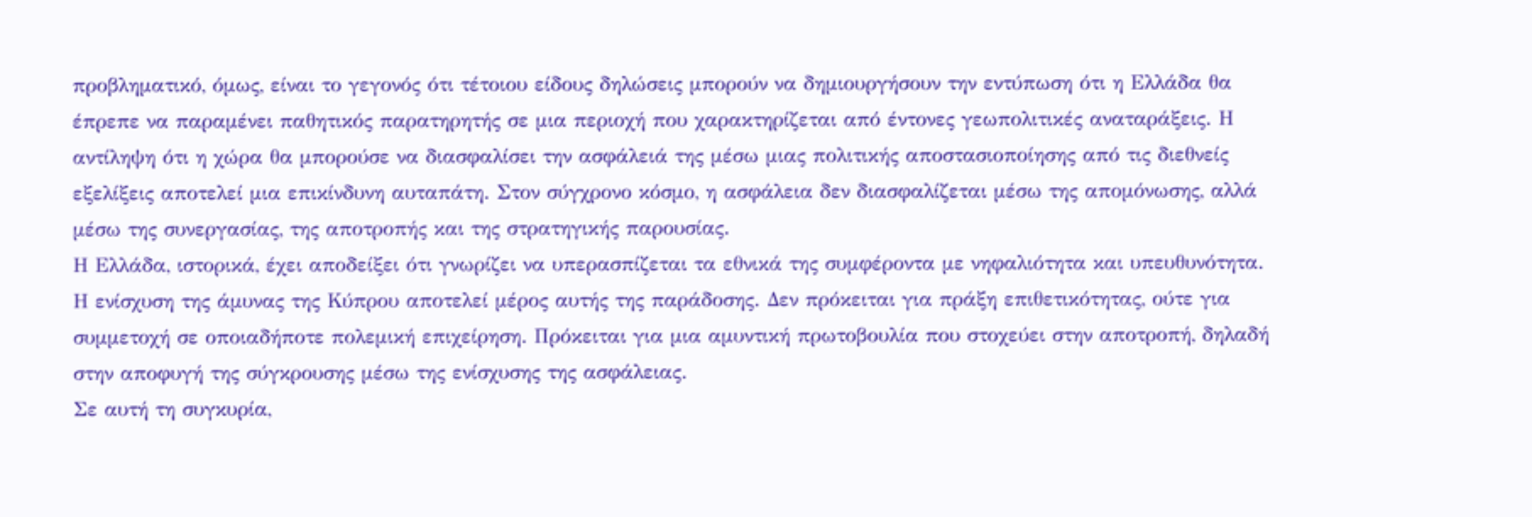προβληματικό, όμως, είναι το γεγονός ότι τέτοιου είδους δηλώσεις μπορούν να δημιουργήσουν την εντύπωση ότι η Ελλάδα θα έπρεπε να παραμένει παθητικός παρατηρητής σε μια περιοχή που χαρακτηρίζεται από έντονες γεωπολιτικές αναταράξεις. Η αντίληψη ότι η χώρα θα μπορούσε να διασφαλίσει την ασφάλειά της μέσω μιας πολιτικής αποστασιοποίησης από τις διεθνείς εξελίξεις αποτελεί μια επικίνδυνη αυταπάτη. Στον σύγχρονο κόσμο, η ασφάλεια δεν διασφαλίζεται μέσω της απομόνωσης, αλλά μέσω της συνεργασίας, της αποτροπής και της στρατηγικής παρουσίας.
Η Ελλάδα, ιστορικά, έχει αποδείξει ότι γνωρίζει να υπερασπίζεται τα εθνικά της συμφέροντα με νηφαλιότητα και υπευθυνότητα. Η ενίσχυση της άμυνας της Κύπρου αποτελεί μέρος αυτής της παράδοσης. Δεν πρόκειται για πράξη επιθετικότητας, ούτε για συμμετοχή σε οποιαδήποτε πολεμική επιχείρηση. Πρόκειται για μια αμυντική πρωτοβουλία που στοχεύει στην αποτροπή, δηλαδή στην αποφυγή της σύγκρουσης μέσω της ενίσχυσης της ασφάλειας.
Σε αυτή τη συγκυρία,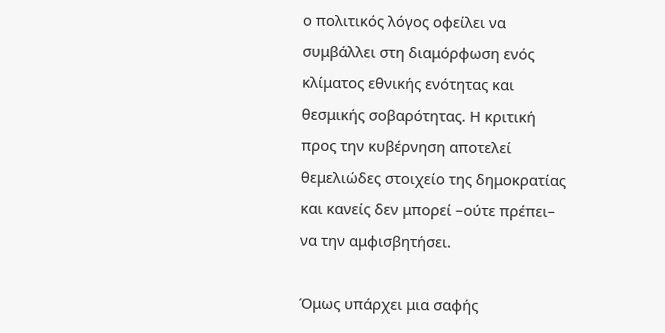ο πολιτικός λόγος οφείλει να συμβάλλει στη διαμόρφωση ενός κλίματος εθνικής ενότητας και θεσμικής σοβαρότητας. Η κριτική προς την κυβέρνηση αποτελεί θεμελιώδες στοιχείο της δημοκρατίας και κανείς δεν μπορεί –ούτε πρέπει– να την αμφισβητήσει.

Όμως υπάρχει μια σαφής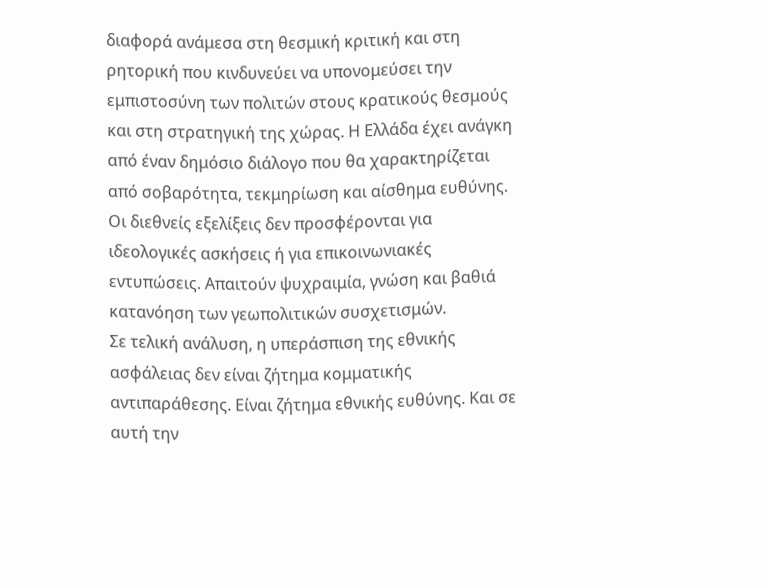διαφορά ανάμεσα στη θεσμική κριτική και στη ρητορική που κινδυνεύει να υπονομεύσει την εμπιστοσύνη των πολιτών στους κρατικούς θεσμούς και στη στρατηγική της χώρας. Η Ελλάδα έχει ανάγκη από έναν δημόσιο διάλογο που θα χαρακτηρίζεται από σοβαρότητα, τεκμηρίωση και αίσθημα ευθύνης. Οι διεθνείς εξελίξεις δεν προσφέρονται για ιδεολογικές ασκήσεις ή για επικοινωνιακές εντυπώσεις. Απαιτούν ψυχραιμία, γνώση και βαθιά κατανόηση των γεωπολιτικών συσχετισμών.
Σε τελική ανάλυση, η υπεράσπιση της εθνικής ασφάλειας δεν είναι ζήτημα κομματικής αντιπαράθεσης. Είναι ζήτημα εθνικής ευθύνης. Και σε αυτή την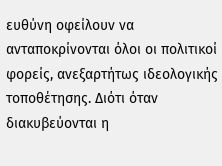ευθύνη οφείλουν να ανταποκρίνονται όλοι οι πολιτικοί φορείς, ανεξαρτήτως ιδεολογικής τοποθέτησης. Διότι όταν διακυβεύονται η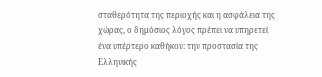σταθερότητα της περιοχής και η ασφάλεια της χώρας, ο δημόσιος λόγος πρέπει να υπηρετεί ένα υπέρτερο καθήκον: την προστασία της Ελληνικής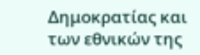Δημοκρατίας και των εθνικών της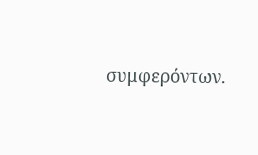συμφερόντων.